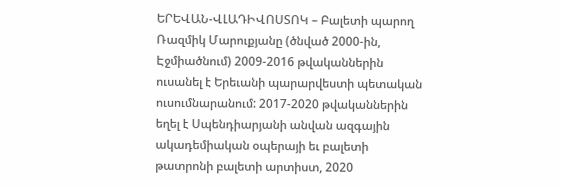ԵՐԵՎԱՆ-ՎԼԱԴԻՎՈՍՏՈԿ – Բալետի պարող Ռազմիկ Մարուքյանը (ծնված 2000-ին, Էջմիածնում) 2009-2016 թվականներին ուսանել է Երեւանի պարարվեստի պետական ուսումնարանում: 2017-2020 թվականներին եղել է Սպենդիարյանի անվան ազգային ակադեմիական օպերայի եւ բալետի թատրոնի բալետի արտիստ, 2020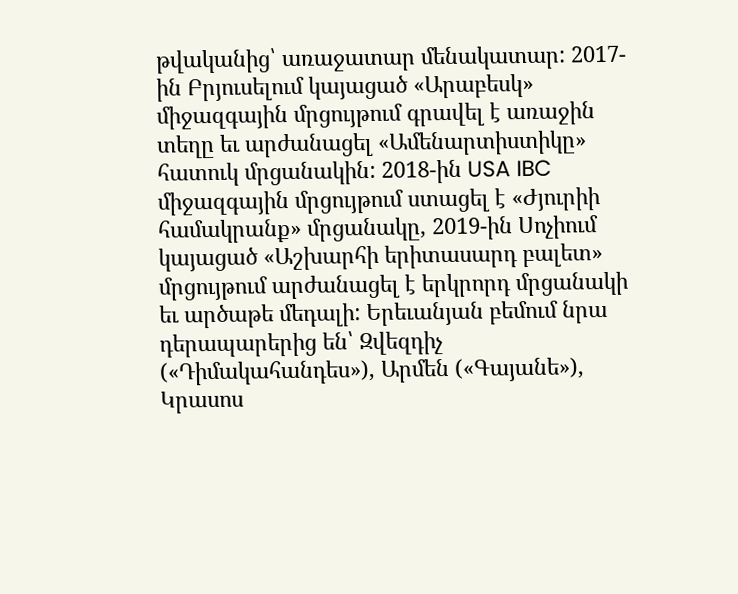թվականից՝ առաջատար մենակատար: 2017-ին Բրյուսելում կայացած «Արաբեսկ» միջազգային մրցույթում գրավել է առաջին տեղը եւ արժանացել «Ամենարտիստիկը» հատուկ մրցանակին: 2018-ին USA IBC միջազգային մրցույթում ստացել է «Ժյուրիի համակրանք» մրցանակը, 2019-ին Սոչիում կայացած «Աշխարհի երիտասարդ բալետ» մրցույթում արժանացել է երկրորդ մրցանակի եւ արծաթե մեդալի: Երեւանյան բեմում նրա դերապարերից են՝ Զվեզդիչ («Դիմակահանդես»), Արմեն («Գայանե»), Կրասոս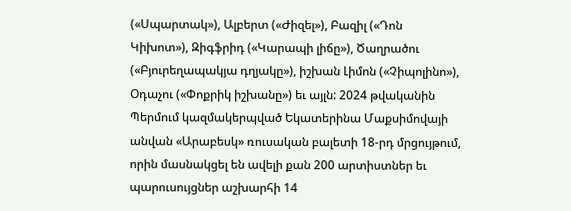(«Սպարտակ»), Ալբերտ («Ժիզել»), Բազիլ («Դոն Կիխոտ»), Զիգֆրիդ («Կարապի լիճը»), Ծաղրածու («Բյուրեղապակյա դղյակը»), իշխան Լիմոն («Չիպոլինո»), Օդաչու («Փոքրիկ իշխանը») եւ այլն: 2024 թվականին Պերմում կազմակերպված Եկատերինա Մաքսիմովայի անվան «Արաբեսկ» ռուսական բալետի 18-րդ մրցույթում, որին մասնակցել են ավելի քան 200 արտիստներ եւ պարուսույցներ աշխարհի 14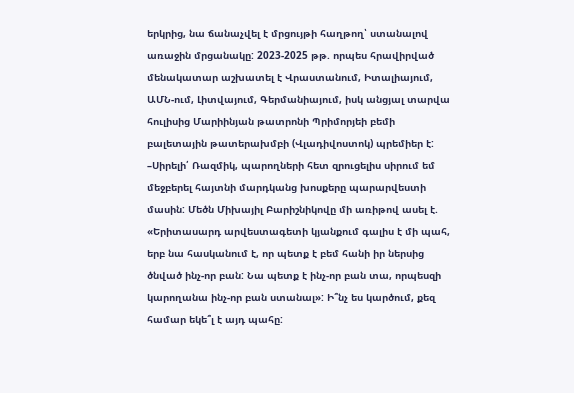երկրից, նա ճանաչվել է մրցույթի հաղթող՝ ստանալով առաջին մրցանակը: 2023-2025 թթ. որպես հրավիրված մենակատար աշխատել է Վրաստանում, Իտալիայում, ԱՄՆ-ում, Լիտվայում, Գերմանիայում, իսկ անցյալ տարվա հուլիսից Մարիինյան թատրոնի Պրիմորյեի բեմի բալետային թատերախմբի (Վլադիվոստոկ) պրեմիեր է:
–Սիրելի՛ Ռազմիկ, պարողների հետ զրուցելիս սիրում եմ մեջբերել հայտնի մարդկանց խոսքերը պարարվեստի մասին: Մեծն Միխայիլ Բարիշնիկովը մի առիթով ասել է. «Երիտասարդ արվեստագետի կյանքում գալիս է մի պահ, երբ նա հասկանում է, որ պետք է բեմ հանի իր ներսից ծնված ինչ-որ բան: Նա պետք է ինչ-որ բան տա, որպեսզի կարողանա ինչ-որ բան ստանալ»: Ի՞նչ ես կարծում, քեզ համար եկե՞լ է այդ պահը: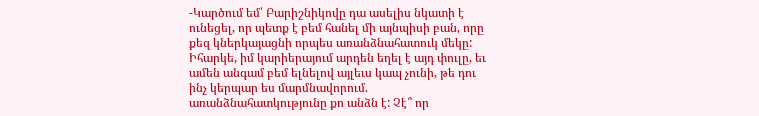-Կարծում եմ՝ Բարիշնիկովը դա ասելիս նկատի է ունեցել, որ պետք է բեմ հանել մի այնպիսի բան, որը քեզ կներկայացնի որպես առանձնահատուկ մեկը: Իհարկե, իմ կարիերայում արդեն եղել է այդ փուլը, եւ ամեն անգամ բեմ ելնելով այլեւս կապ չունի, թե դու ինչ կերպար ես մարմնավորում. առանձնահատկությունը քո անձն է: Չէ՞ որ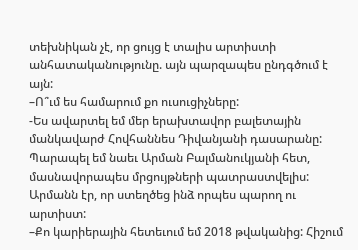տեխնիկան չէ, որ ցույց է տալիս արտիստի անհատականությունը. այն պարզապես ընդգծում է այն:
–Ո՞ւմ ես համարում քո ուսուցիչները:
-Ես ավարտել եմ մեր երախտավոր բալետային մանկավարժ Հովհաննես Դիվանյանի դասարանը: Պարապել եմ նաեւ Արման Բալմանուկյանի հետ, մասնավորապես մրցույթների պատրաստվելիս: Արմանն էր, որ ստեղծեց ինձ որպես պարող ու արտիստ:
–Քո կարիերային հետեւում եմ 2018 թվականից: Հիշում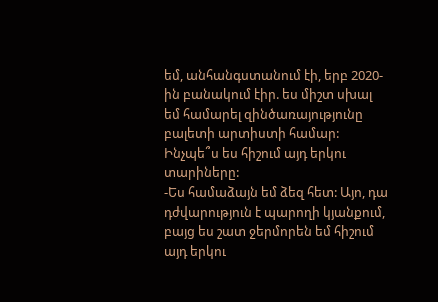եմ, անհանգստանում էի, երբ 2020-ին բանակում էիր. ես միշտ սխալ եմ համարել զինծառայությունը բալետի արտիստի համար: Ինչպե՞ս ես հիշում այդ երկու տարիները:
-Ես համաձայն եմ ձեզ հետ: Այո, դա դժվարություն է պարողի կյանքում, բայց ես շատ ջերմորեն եմ հիշում այդ երկու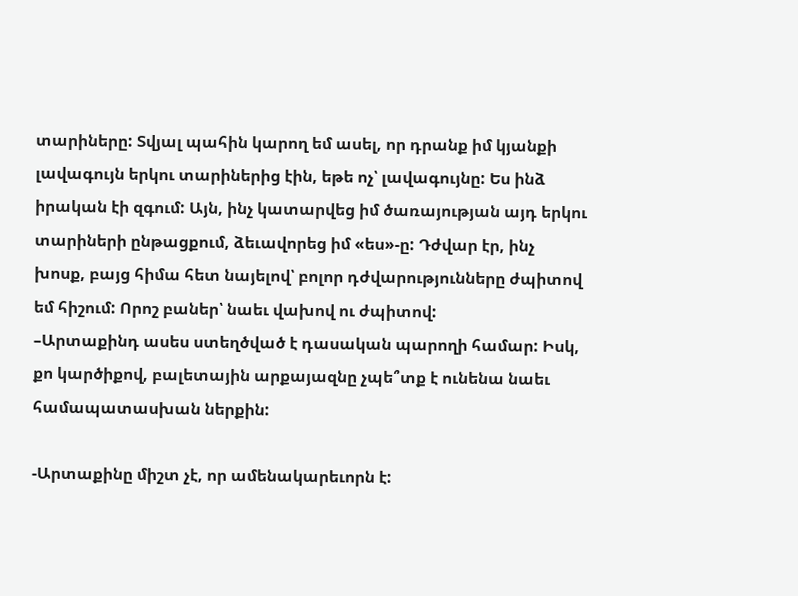տարիները: Տվյալ պահին կարող եմ ասել, որ դրանք իմ կյանքի լավագույն երկու տարիներից էին, եթե ոչ՝ լավագույնը: Ես ինձ իրական էի զգում: Այն, ինչ կատարվեց իմ ծառայության այդ երկու տարիների ընթացքում, ձեւավորեց իմ «ես»-ը: Դժվար էր, ինչ խոսք, բայց հիմա հետ նայելով՝ բոլոր դժվարությունները ժպիտով եմ հիշում: Որոշ բաներ՝ նաեւ վախով ու ժպիտով:
–Արտաքինդ ասես ստեղծված է դասական պարողի համար: Իսկ, քո կարծիքով, բալետային արքայազնը չպե՞տք է ունենա նաեւ համապատասխան ներքին:

-Արտաքինը միշտ չէ, որ ամենակարեւորն է: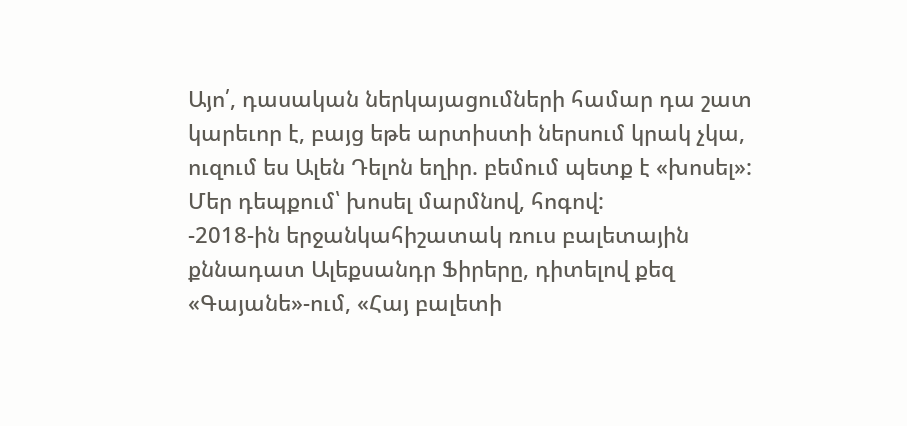Այո՛, դասական ներկայացումների համար դա շատ կարեւոր է, բայց եթե արտիստի ներսում կրակ չկա, ուզում ես Ալեն Դելոն եղիր. բեմում պետք է «խոսել»: Մեր դեպքում՝ խոսել մարմնով, հոգով:
-2018-ին երջանկահիշատակ ռուս բալետային քննադատ Ալեքսանդր Ֆիրերը, դիտելով քեզ «Գայանե»-ում, «Հայ բալետի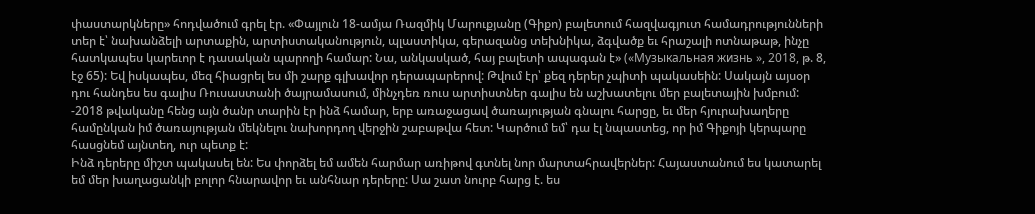փաստարկները» հոդվածում գրել էր. «Փայլուն 18-ամյա Ռազմիկ Մարուքյանը (Գիքո) բալետում հազվագյուտ համադրությունների տեր է՝ նախանձելի արտաքին, արտիստականություն, պլաստիկա, գերազանց տեխնիկա, ձգվածք եւ հրաշալի ոտնաթաթ, ինչը հատկապես կարեւոր է դասական պարողի համար: Նա, անկասկած, հայ բալետի ապագան է» («Музыкальная жизнь », 2018, թ. 8, էջ 65): Եվ իսկապես, մեզ հիացրել ես մի շարք գլխավոր դերապարերով: Թվում էր՝ քեզ դերեր չպիտի պակասեին: Սակայն այսօր դու հանդես ես գալիս Ռուսաստանի ծայրամասում, մինչդեռ ռուս արտիստներ գալիս են աշխատելու մեր բալետային խմբում:
-2018 թվականը հենց այն ծանր տարին էր ինձ համար, երբ առաջացավ ծառայության գնալու հարցը, եւ մեր հյուրախաղերը համընկան իմ ծառայության մեկնելու նախորդող վերջին շաբաթվա հետ: Կարծում եմ՝ դա էլ նպաստեց, որ իմ Գիքոյի կերպարը հասցնեմ այնտեղ, ուր պետք է:
Ինձ դերերը միշտ պակասել են: Ես փորձել եմ ամեն հարմար առիթով գտնել նոր մարտահրավերներ: Հայաստանում ես կատարել եմ մեր խաղացանկի բոլոր հնարավոր եւ անհնար դերերը: Սա շատ նուրբ հարց է. ես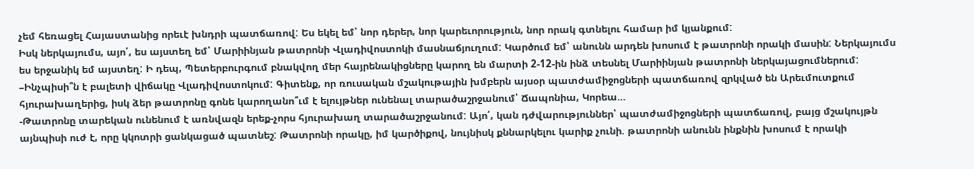չեմ հեռացել Հայաստանից որեւէ խնդրի պատճառով: Ես եկել եմ՝ նոր դերեր, նոր կարեւորություն, նոր որակ գտնելու համար իմ կյանքում:
Իսկ ներկայումս, այո՛, ես այստեղ եմ՝ Մարիինյան թատրոնի Վլադիվոստոկի մասնաճյուղում: Կարծում եմ՝ անունն արդեն խոսում է թատրոնի որակի մասին: Ներկայումս ես երջանիկ եմ այստեղ: Ի դեպ, Պետերբուրգում բնակվող մեր հայրենակիցները կարող են մարտի 2-12-ին ինձ տեսնել Մարիինյան թատրոնի ներկայացումներում:
–Ինչպիսի՞ն է բալետի վիճակը Վլադիվոստոկում: Գիտենք, որ ռուսական մշակութային խմբերն այսօր պատժամիջոցների պատճառով զրկված են Արեւմուտքում հյուրախաղերից, իսկ ձեր թատրոնը գոնե կարողանո՞ւմ է ելույթներ ունենալ տարածաշրջանում՝ Ճապոնիա, Կորեա…
-Թատրոնը տարեկան ունենում է առնվազն երեք-չորս հյուրախաղ տարածաշրջանում: Այո՛, կան դժվարություններ՝ պատժամիջոցների պատճառով, բայց մշակույթն այնպիսի ուժ է, որը կկոտրի ցանկացած պատնեշ: Թատրոնի որակը, իմ կարծիքով, նույնիսկ քննարկելու կարիք չունի. թատրոնի անունն ինքնին խոսում է որակի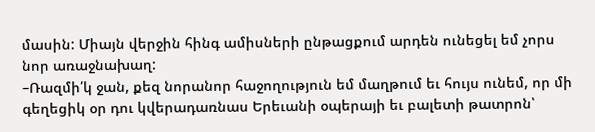մասին: Միայն վերջին հինգ ամիսների ընթացքում արդեն ունեցել եմ չորս նոր առաջնախաղ:
–Ռազմի՛կ ջան, քեզ նորանոր հաջողություն եմ մաղթում եւ հույս ունեմ, որ մի գեղեցիկ օր դու կվերադառնաս Երեւանի օպերայի եւ բալետի թատրոն՝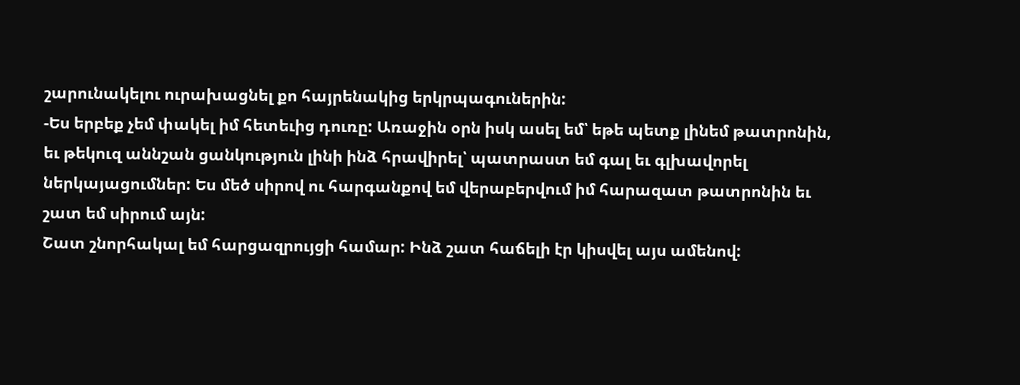շարունակելու ուրախացնել քո հայրենակից երկրպագուներին:
-Ես երբեք չեմ փակել իմ հետեւից դուռը: Առաջին օրն իսկ ասել եմ՝ եթե պետք լինեմ թատրոնին, եւ թեկուզ աննշան ցանկություն լինի ինձ հրավիրել՝ պատրաստ եմ գալ եւ գլխավորել ներկայացումներ: Ես մեծ սիրով ու հարգանքով եմ վերաբերվում իմ հարազատ թատրոնին եւ շատ եմ սիրում այն:
Շատ շնորհակալ եմ հարցազրույցի համար: Ինձ շատ հաճելի էր կիսվել այս ամենով: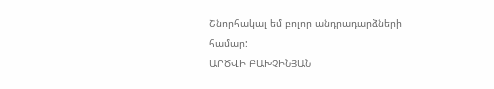Շնորհակալ եմ բոլոր անդրադարձների համար:
ԱՐԾՎԻ ԲԱԽՉԻՆՅԱՆ